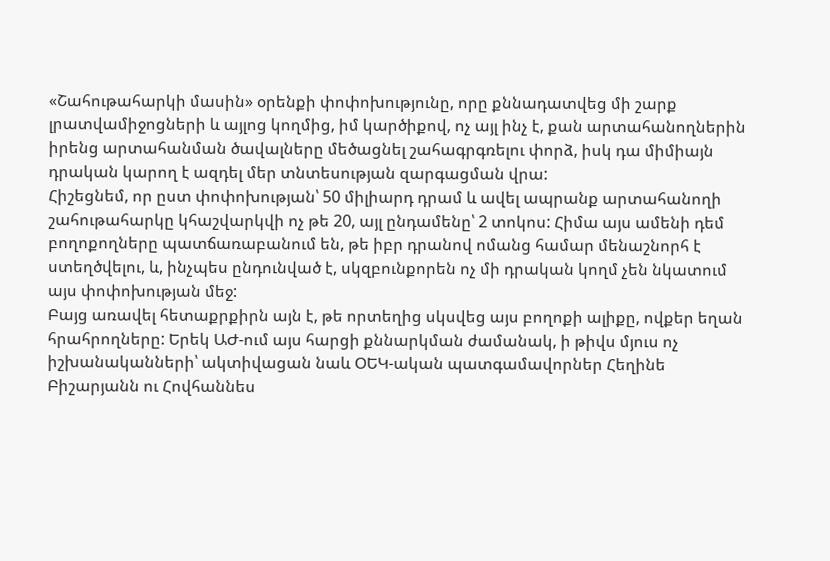«Շահութահարկի մասին» օրենքի փոփոխությունը, որը քննադատվեց մի շարք լրատվամիջոցների և այլոց կողմից, իմ կարծիքով, ոչ այլ ինչ է, քան արտահանողներին իրենց արտահանման ծավալները մեծացնել շահագրգռելու փորձ, իսկ դա միմիայն դրական կարող է ազդել մեր տնտեսության զարգացման վրա:
Հիշեցնեմ, որ ըստ փոփոխության՝ 50 միլիարդ դրամ և ավել ապրանք արտահանողի շահութահարկը կհաշվարկվի ոչ թե 20, այլ ընդամենը՝ 2 տոկոս: Հիմա այս ամենի դեմ բողոքողները պատճառաբանում են, թե իբր դրանով ոմանց համար մենաշնորհ է ստեղծվելու, և, ինչպես ընդունված է, սկզբունքորեն ոչ մի դրական կողմ չեն նկատում այս փոփոխության մեջ:
Բայց առավել հետաքրքիրն այն է, թե որտեղից սկսվեց այս բողոքի ալիքը, ովքեր եղան հրահրողները: Երեկ ԱԺ-ում այս հարցի քննարկման ժամանակ, ի թիվս մյուս ոչ իշխանականների՝ ակտիվացան նաև ՕԵԿ-ական պատգամավորներ Հեղինե Բիշարյանն ու Հովհաննես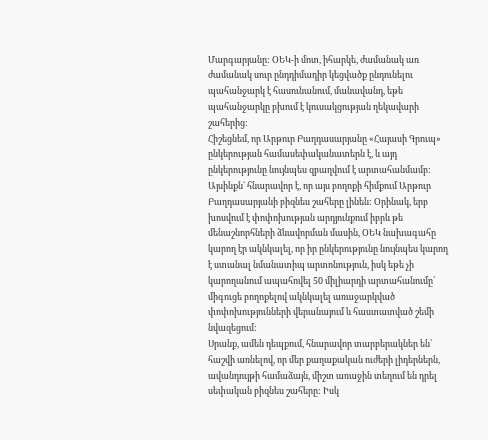Մարգարյանը: ՕԵԿ-ի մոտ, իհարկե, ժամանակ առ ժամանակ սուր ընդդիմադիր կեցվածք ընդունելու պահանջարկ է հասունանում, մանավանդ, եթե պահանջարկը բխում է կուսակցության ղեկավարի շահերից:
Հիշեցնեմ, որ Արթուր Բաղդասարյանը «Հայասի Գրուպ» ընկերության համասեփականատերն է, և այդ ընկերությունը նույնպես զբաղվում է արտահանմամբ: Այսինքն` հնարավոր է, որ այս բողոքի հիմքում Արթուր Բաղդասարյանի բիզնես շահերը լինեն: Օրինակ, երբ խոսվում է փոփոխության արդյունքում իբրև թե մենաշնորհների ձևավորման մասին, ՕԵԿ նախագահը կարող էր ակնկալել, որ իր ընկերությունը նույնպես կարող է ստանալ նմանատիպ արտոնություն, իսկ եթե չի կարողանում ապահովել 50 միլիարդի արտահանումը՝ միգուցե բողոքելով ակնկալել առաջարկված փոփոխությունների վերանայում և հաստատված շեմի նվազեցում:
Սրանք, ամեն դեպքում, հնարավոր տարբերակներ են՝ հաշվի առնելով, որ մեր քաղաքական ուժերի լիդերներն, ավանդույթի համաձայն, միշտ առաջին տեղում են դրել սեփական բիզնես շահերը: Իսկ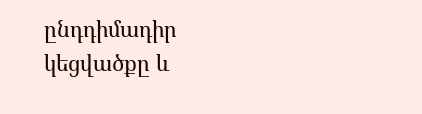ընդդիմադիր կեցվածքը և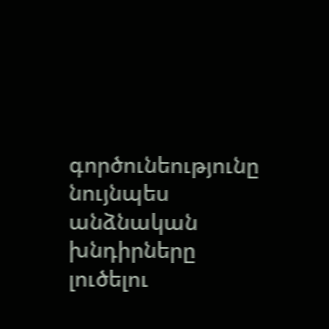գործունեությունը նույնպես անձնական խնդիրները լուծելու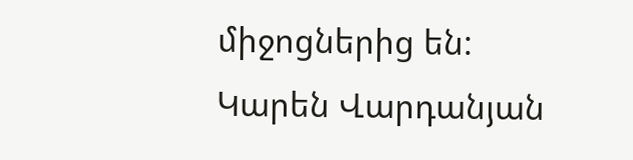միջոցներից են:
Կարեն Վարդանյան